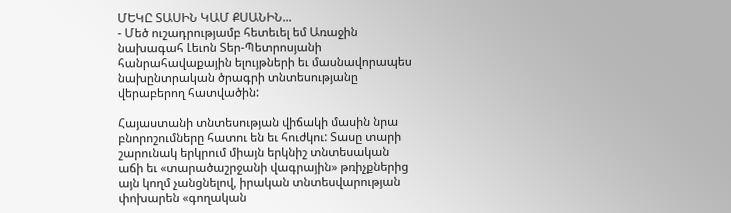ՄԵԿԸ ՏԱՍԻՆ ԿԱՄ ՔՍԱՆԻՆ...
- Մեծ ուշադրությամբ հետեւել եմ Առաջին նախագահ Լեւոն Տեր-Պետրոսյանի հանրահավաքային ելույթների եւ մասնավորապես նախընտրական ծրագրի տնտեսությանը վերաբերող հատվածին:

Հայաստանի տնտեսության վիճակի մասին նրա բնորոշումները հատու են եւ հուժկու: Տասը տարի շարունակ երկրում միայն երկնիշ տնտեսական աճի եւ «տարածաշրջանի վագրային» թռիչքներից այն կողմ չանցնելով, իրական տնտեսվարության փոխարեն «գողական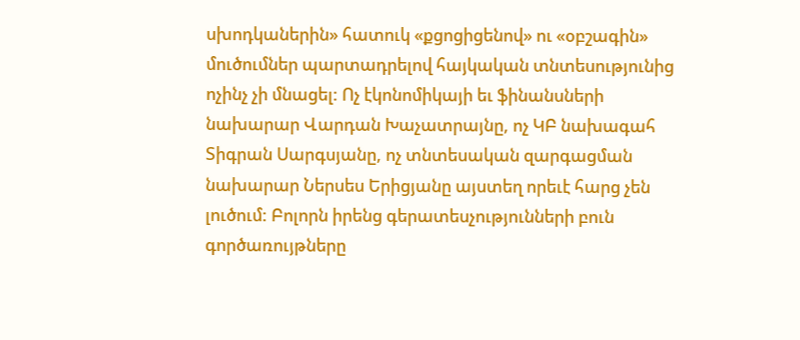սխոդկաներին» հատուկ «քցոցիցենով» ու «օբշագին» մուծումներ պարտադրելով հայկական տնտեսությունից ոչինչ չի մնացել: Ոչ էկոնոմիկայի եւ ֆինանսների նախարար Վարդան Խաչատրայնը, ոչ ԿԲ նախագահ Տիգրան Սարգսյանը, ոչ տնտեսական զարգացման նախարար Ներսես Երիցյանը այստեղ որեւէ հարց չեն լուծում: Բոլորն իրենց գերատեսչությունների բուն գործառույթները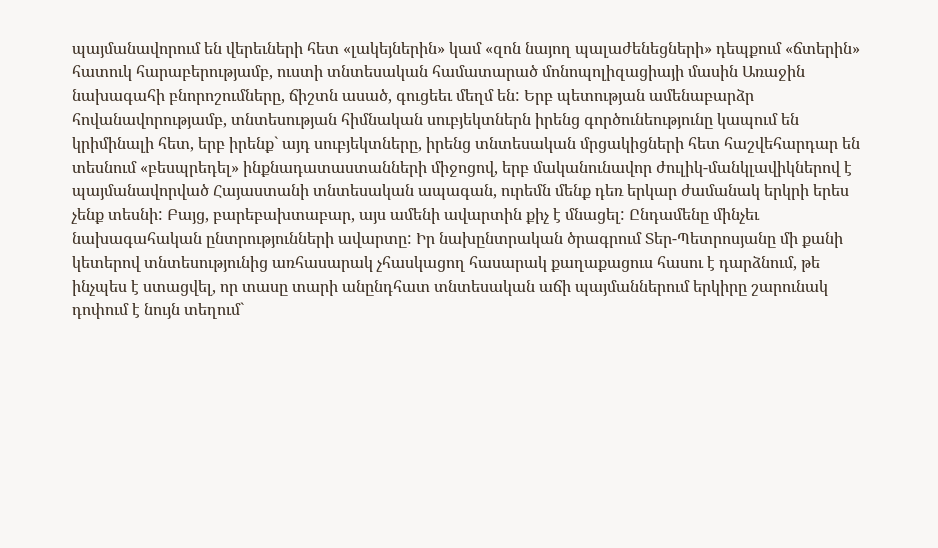պայմանավորում են վերեւների հետ «լակեյներին» կամ «զոն նայող պալաժենեցների» դեպքում «ճտերին» հատուկ հարաբերությամբ, ուստի տնտեսական համատարած մոնոպոլիզացիայի մասին Առաջին նախագահի բնորոշումները, ճիշտն ասած, գուցեեւ մեղմ են: Երբ պետության ամենաբարձր հովանավորությամբ, տնտեսության հիմնական սուբյեկտներն իրենց գործունեությունը կապում են կրիմինալի հետ, երբ իրենք` այդ սուբյեկտները, իրենց տնտեսական մրցակիցների հետ հաշվեհարդար են տեսնում «բեսպրեդել» ինքնադատաստանների միջոցով, երբ մականունավոր ժուլիկ-մանկլավիկներով է պայմանավորված Հայաստանի տնտեսական ապագան, ուրեմն մենք դեռ երկար ժամանակ երկրի երես չենք տեսնի: Բայց, բարեբախտաբար, այս ամենի ավարտին քիչ է մնացել: Ընդամենը մինչեւ նախագահական ընտրությունների ավարտը: Իր նախընտրական ծրագրում Տեր-Պետրոսյանը մի քանի կետերով տնտեսությունից առհասարակ չհասկացող հասարակ քաղաքացուս հասու է դարձնում, թե ինչպես է ստացվել, որ տասը տարի անընդհատ տնտեսական աճի պայմաններում երկիրը շարունակ դոփում է նույն տեղում`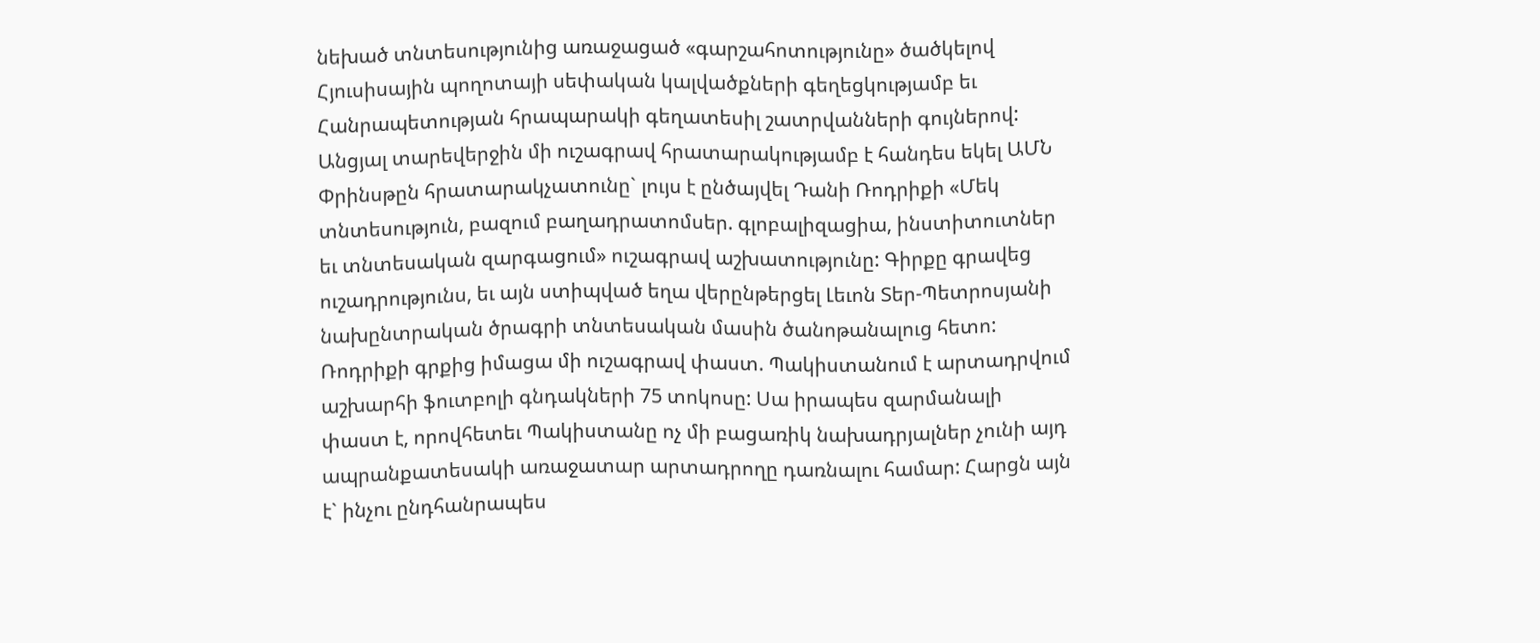նեխած տնտեսությունից առաջացած «գարշահոտությունը» ծածկելով Հյուսիսային պողոտայի սեփական կալվածքների գեղեցկությամբ եւ Հանրապետության հրապարակի գեղատեսիլ շատրվանների գույներով: Անցյալ տարեվերջին մի ուշագրավ հրատարակությամբ է հանդես եկել ԱՄՆ Փրինսթըն հրատարակչատունը` լույս է ընծայվել Դանի Ռոդրիքի «Մեկ տնտեսություն, բազում բաղադրատոմսեր. գլոբալիզացիա, ինստիտուտներ եւ տնտեսական զարգացում» ուշագրավ աշխատությունը: Գիրքը գրավեց ուշադրությունս, եւ այն ստիպված եղա վերընթերցել Լեւոն Տեր-Պետրոսյանի նախընտրական ծրագրի տնտեսական մասին ծանոթանալուց հետո: Ռոդրիքի գրքից իմացա մի ուշագրավ փաստ. Պակիստանում է արտադրվում աշխարհի ֆուտբոլի գնդակների 75 տոկոսը: Սա իրապես զարմանալի փաստ է, որովհետեւ Պակիստանը ոչ մի բացառիկ նախադրյալներ չունի այդ ապրանքատեսակի առաջատար արտադրողը դառնալու համար: Հարցն այն է` ինչու ընդհանրապես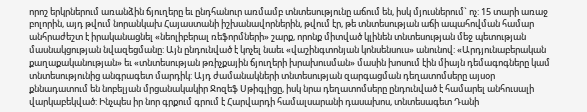որոշ երկրներում առանձին ճյուղերը եւ ընդհանուր առմամբ տնտեսությունը աճում են, իսկ մյուսներում` ոչ: 15 տարի առաջ բոլորին, այդ թվում նորանկախ Հայաստանի իշխանավորներին, թվում էր, թե տնտեսության աճի ապահովման համար անհրաժեշտ է իրականացնել «նեոլիբերալ ռեֆորմների» շարք, որոնք միտված կլինեն տնտեսության մեջ պետության մասնակցության նվազեցմանը: Այն ընդունված է կոչել նաեւ «վաշինգտոնյան կոնսենսուս» անունով: «Արդյունաբերական քաղաքականության» եւ «տնտեսության թռիչքային ճյուղերի խրախուսման» մասին խոսում էին միայն դեմագոգները կամ տնտեսությունից անգրագետ մարդիկ: Այդ ժամանակների տնտեսության զարգացման դեղատոմսերը այսօր քննադատում են նոբելյան մրցանակակիր Ջոզեֆ Սթիգլիցը, իսկ նրա դեղատոմսերը ընդունված է համարել անհուսալի վարկաբեկված: Ինչպես իր նոր գրքում գրում է Հարվարդի համալսարանի դասախոս, տնտեսագետ Դանի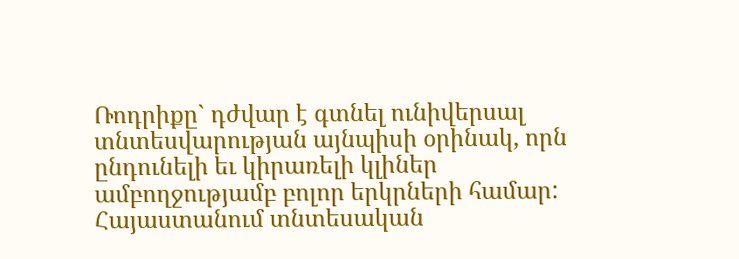Ռոդրիքը` դժվար է գտնել ունիվերսալ տնտեսվարության այնպիսի օրինակ, որն ընդունելի եւ կիրառելի կլիներ ամբողջությամբ բոլոր երկրների համար: Հայաստանում տնտեսական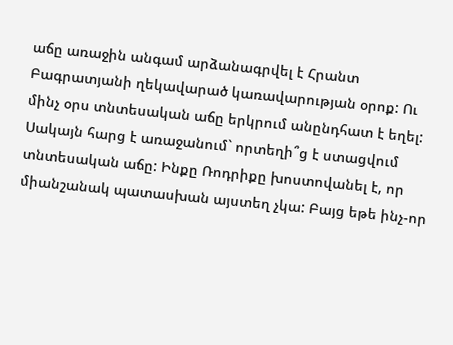աճը առաջին անգամ արձանագրվել է Հրանտ Բագրատյանի ղեկավարած կառավարության օրոք: Ու մինչ օրս տնտեսական աճը երկրում անընդհատ է եղել: Սակայն հարց է առաջանում` որտեղի՞ց է ստացվում տնտեսական աճը: Ինքը Ռոդրիքը խոստովանել է, որ միանշանակ պատասխան այստեղ չկա: Բայց եթե ինչ-որ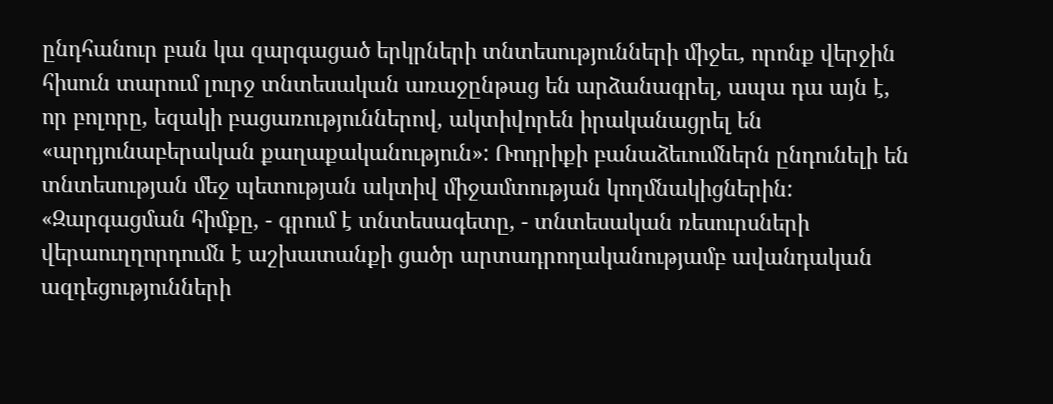ընդհանուր բան կա զարգացած երկրների տնտեսությունների միջեւ, որոնք վերջին հիսուն տարում լուրջ տնտեսական առաջընթաց են արձանագրել, ապա դա այն է, որ բոլորը, եզակի բացառություններով, ակտիվորեն իրականացրել են «արդյունաբերական քաղաքականություն»: Ռոդրիքի բանաձեւումներն ընդունելի են տնտեսության մեջ պետության ակտիվ միջամտության կողմնակիցներին: «Զարգացման հիմքը, - գրում է տնտեսագետը, - տնտեսական ռեսուրսների վերաուղղորդումն է աշխատանքի ցածր արտադրողականությամբ ավանդական ազդեցությունների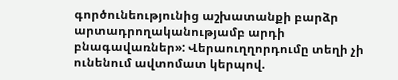գործունեությունից աշխատանքի բարձր արտադրողականությամբ արդի բնագավառներ»: Վերաուղղորդումը տեղի չի ունենում ավտոմատ կերպով.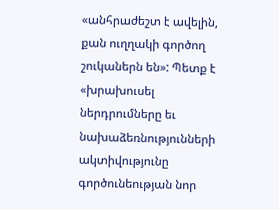«անհրաժեշտ է ավելին, քան ուղղակի գործող շուկաներն են»: Պետք է «խրախուսել ներդրումները եւ նախաձեռնությունների ակտիվությունը գործունեության նոր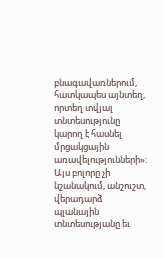բնագավառներում, հատկապես այնտեղ, որտեղ տվյալ տնտեսությունը կարող է հասնել մրցակցային առավելությունների»: Այս բոլորը չի նշանակում, անշուշտ, վերադարձ պլանային տնտեսությանը եւ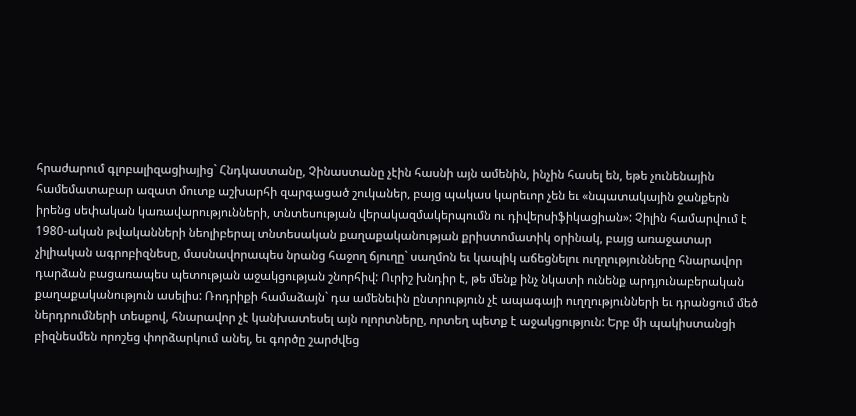հրաժարում գլոբալիզացիայից` Հնդկաստանը, Չինաստանը չէին հասնի այն ամենին, ինչին հասել են, եթե չունենային համեմատաբար ազատ մուտք աշխարհի զարգացած շուկաներ, բայց պակաս կարեւոր չեն եւ «նպատակային ջանքերն իրենց սեփական կառավարությունների, տնտեսության վերակազմակերպումն ու դիվերսիֆիկացիան»: Չիլին համարվում է 1980-ական թվականների նեոլիբերալ տնտեսական քաղաքականության քրիստոմատիկ օրինակ, բայց առաջատար չիլիական ագրոբիզնեսը, մասնավորապես նրանց հաջող ճյուղը` սաղմոն եւ կապիկ աճեցնելու ուղղությունները հնարավոր դարձան բացառապես պետության աջակցության շնորհիվ: Ուրիշ խնդիր է, թե մենք ինչ նկատի ունենք արդյունաբերական քաղաքականություն ասելիս: Ռոդրիքի համաձայն` դա ամենեւին ընտրություն չէ ապագայի ուղղությունների եւ դրանցում մեծ ներդրումների տեսքով, հնարավոր չէ կանխատեսել այն ոլորտները, որտեղ պետք է աջակցություն: Երբ մի պակիստանցի բիզնեսմեն որոշեց փորձարկում անել, եւ գործը շարժվեց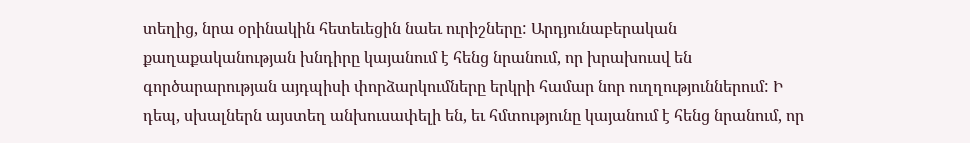տեղից, նրա օրինակին հետեւեցին նաեւ ուրիշները: Արդյունաբերական քաղաքականության խնդիրը կայանում է հենց նրանում, որ խրախուսվ են գործարարության այդպիսի փորձարկումները երկրի համար նոր ուղղություններում: Ի դեպ, սխալներն այստեղ անխուսափելի են, եւ հմտությունը կայանում է հենց նրանում, որ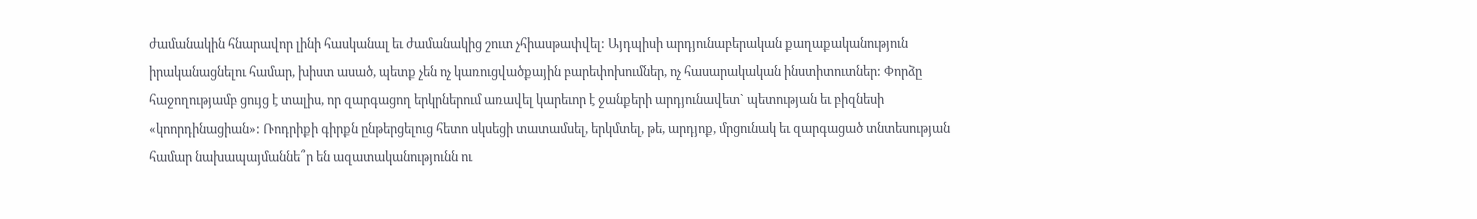ժամանակին հնարավոր լինի հասկանալ եւ ժամանակից շուտ չհիասթափվել: Այդպիսի արդյունաբերական քաղաքականություն իրականացնելու համար, խիստ ասած, պետք չեն ոչ կառուցվածքային բարեփոխումներ, ոչ հասարակական ինստիտուտներ: Փորձը հաջողությամբ ցույց է տալիս, որ զարգացող երկրներում առավել կարեւոր է ջանքերի արդյունավետ` պետության եւ բիզնեսի «կոորդինացիան»: Ռոդրիքի գիրքն ընթերցելուց հետո սկսեցի տատամսել, երկմտել, թե, արդյոք, մրցունակ եւ զարգացած տնտեսության համար նախապայմաննե՞ր են ազատականությունն ու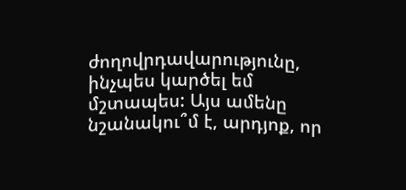ժողովրդավարությունը, ինչպես կարծել եմ մշտապես: Այս ամենը նշանակու՞մ է, արդյոք, որ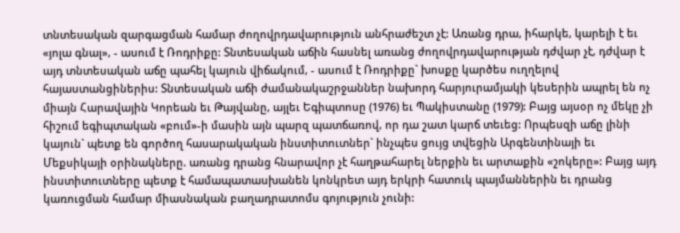տնտեսական զարգացման համար ժողովրդավարություն անհրաժեշտ չէ: Առանց դրա, իհարկե, կարելի է եւ «յոլա գնալ», - ասում է Ռոդրիքը: Տնտեսական աճին հասնել առանց ժողովրդավարության դժվար չէ, դժվար է այդ տնտեսական աճը պահել կայուն վիճակում, - ասում է Ռոդրիքը` խոսքը կարծես ուղղելով հայաստանցիներիս: Տնտեսական աճի ժամանակաշրջաններ նախորդ հարյուրամյակի կեսերին ապրել են ոչ միայն Հարավային Կորեան եւ Թայվանը, այլեւ Եգիպտոսը (1976) եւ Պակիստանը (1979): Բայց այսօր ոչ մեկը չի հիշում եգիպտական «բում»-ի մասին այն պարզ պատճառով, որ դա շատ կարճ տեւեց: Որպեսզի աճը լինի կայուն` պետք են գործող հասարակական ինստիտուտներ` ինչպես ցույց տվեցին Արգենտինայի եւ Մեքսիկայի օրինակները. առանց դրանց հնարավոր չէ հաղթահարել ներքին եւ արտաքին «շոկերը»: Բայց այդ ինստիտուտները պետք է համապատասխանեն կոնկրետ այդ երկրի հատուկ պայմաններին եւ դրանց կառուցման համար միասնական բաղադրատոմս գոյություն չունի: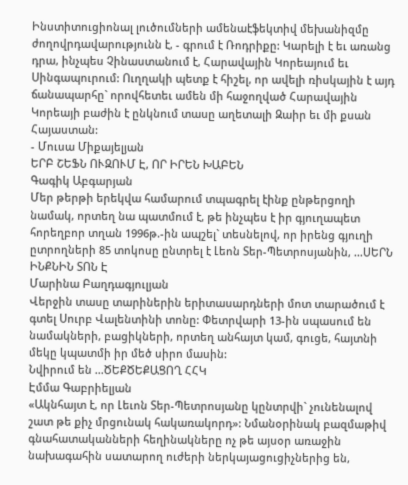Ինստիտուցիոնալ լուծումների ամենաէֆեկտիվ մեխանիզմը ժողովրդավարությունն է, - գրում է Ռոդրիքը: Կարելի է եւ առանց դրա, ինչպես Չինաստանում է, Հարավային Կորեայում եւ Սինգապուրում: Ուղղակի պետք է հիշել, որ ավելի ռիսկային է այդ ճանապարհը` որովհետեւ ամեն մի հաջողված Հարավային Կորեայի բաժին է ընկնում տասը աղետալի Զաիր եւ մի քսան Հայաստան:
- Մուսա Միքայելյան
ԵՐԲ ՇԵՖՆ ՈՒԶՈՒՄ Է, ՈՐ ԻՐԵՆ ԽԱԲԵՆ
Գագիկ Աբգարյան
Մեր թերթի երեկվա համարում տպագրել էինք ընթերցողի նամակ, որտեղ նա պատմում է, թե ինչպես է իր գյուղապետ հորեղբոր տղան 1996թ.-ին ապշել` տեսնելով, որ իրենց գյուղի ըտրողների 85 տոկոսը ընտրել է Լեոն Տեր-Պետրոսյանին, ...ՍԵՐՆ ԻՆՔՆԻՆ ՏՈՆ Է
Մարինա Բաղդագյուլյան
Վերջին տասը տարիներին երիտասարդների մոտ տարածում է գտել Սուրբ Վալենտինի տոնը: Փետրվարի 13-ին սպասում են նամակների, բացիկների, որտեղ անհայտ կամ, գուցե, հայտնի մեկը կպատմի իր մեծ սիրո մասին:
Նվիրում են ...ԾԵՔԾԵՔԱՑՈՂ ՀՀԿ
Էմմա Գաբրիելյան
«Ակնհայտ է, որ Լեւոն Տեր-Պետրոսյանը կընտրվի` չունենալով շատ թե քիչ մրցունակ հակառակորդ»: Նմանօրինակ բազմաթիվ գնահատականների հեղինակները ոչ թե այսօր առաջին նախագահին սատարող ուժերի ներկայացուցիչներից են,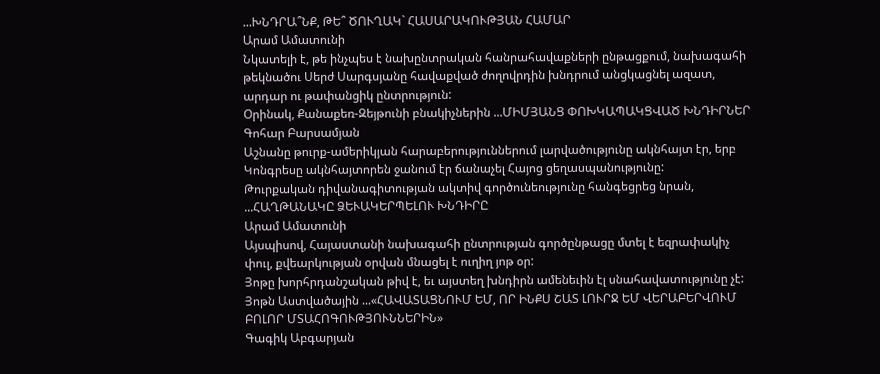...ԽՆԴՐԱ՞ՆՔ, ԹԵ՞ ԾՈՒՂԱԿ` ՀԱՍԱՐԱԿՈՒԹՅԱՆ ՀԱՄԱՐ
Արամ Ամատունի
Նկատելի է, թե ինչպես է նախընտրական հանրահավաքների ընթացքում, նախագահի թեկնածու Սերժ Սարգսյանը հավաքված ժողովրդին խնդրում անցկացնել ազատ, արդար ու թափանցիկ ընտրություն:
Օրինակ, Քանաքեռ-Զեյթունի բնակիչներին ...ՄԻՄՅԱՆՑ ՓՈԽԿԱՊԱԿՑՎԱԾ ԽՆԴԻՐՆԵՐ
Գոհար Բարսամյան
Աշնանը թուրք-ամերիկյան հարաբերություններում լարվածությունը ակնհայտ էր, երբ Կոնգրեսը ակնհայտորեն ջանում էր ճանաչել Հայոց ցեղասպանությունը:
Թուրքական դիվանագիտության ակտիվ գործունեությունը հանգեցրեց նրան, ...ՀԱՂԹԱՆԱԿԸ ՁԵՒԱԿԵՐՊԵԼՈՒ ԽՆԴԻՐԸ
Արամ Ամատունի
Այսպիսով, Հայաստանի նախագահի ընտրության գործընթացը մտել է եզրափակիչ փուլ, քվեարկության օրվան մնացել է ուղիղ յոթ օր:
Յոթը խորհրդանշական թիվ է, եւ այստեղ խնդիրն ամենեւին էլ սնահավատությունը չէ: Յոթն Աստվածային ...«ՀԱՎԱՏԱՑՆՈՒՄ ԵՄ, ՈՐ ԻՆՔՍ ՇԱՏ ԼՈՒՐՋ ԵՄ ՎԵՐԱԲԵՐՎՈՒՄ ԲՈԼՈՐ ՄՏԱՀՈԳՈՒԹՅՈՒՆՆԵՐԻՆ»
Գագիկ Աբգարյան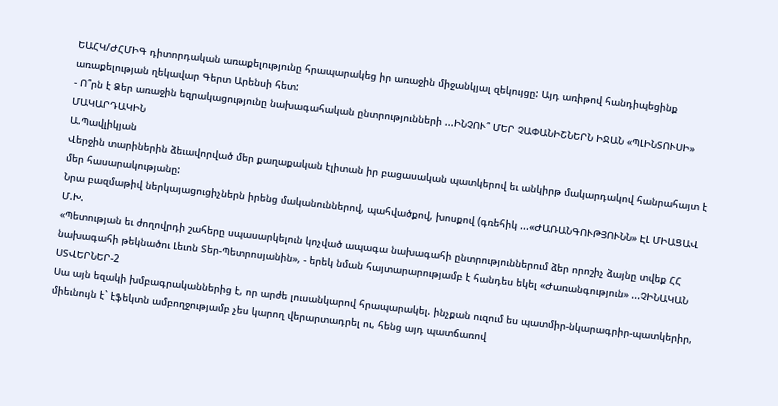ԵԱՀԿ/ԺՀՄԻԳ դիտորդական առաքելությունը հրապարակեց իր առաջին միջանկյալ զեկույցը: Այդ առիթով հանդիպեցինք առաքելության ղեկավար Գերտ Արենսի հետ:
- Ո՞րն է Ձեր առաջին եզրակացությունը նախագահական ընտրությունների ...ԻՆՉՈՒ՞ ՄԵՐ ՉԱՓԱՆԻՇՆԵՐՆ ԻՋԱՆ «ՊԼԻՆՏՈՒՍԻ» ՄԱԿԱՐԴԱԿԻՆ
Ա.Պավլիկյան
Վերջին տարիներին ձեւավորված մեր քաղաքական էլիտան իր բացասական պատկերով եւ անկիրթ մակարդակով հանրահայտ է մեր հասարակությանը:
Նրա բազմաթիվ ներկայացուցիչներն իրենց մականուններով, պահվածքով, խոսքով (գռեհիկ ...«ԺԱՌԱՆԳՈՒԹՅՈՒՆՆ» ԷԼ ՄԻԱՑԱՎ
Մ.Խ.
«Պետության եւ ժողովրդի շահերը սպասարկելուն կոչված ապագա նախագահի ընտրություններում ձեր որոշիչ ձայնը տվեք ՀՀ նախագահի թեկնածու Լեւոն Տեր-Պետրոսյանին», - երեկ նման հայտարարությամբ է հանդես եկել «Ժառանգություն» ...ՉԻՆԱԿԱՆ ՍՏՎԵՐՆԵՐ-2
Սա այն եզակի խմբագրականներից է, որ արժե լուսանկարով հրապարակել. ինչքան ուզում ես պատմիր-նկարագրիր-պատկերիր, միեւնույն է` էֆեկտն ամբողջությամբ չես կարող վերարտադրել ու, հենց այդ պատճառով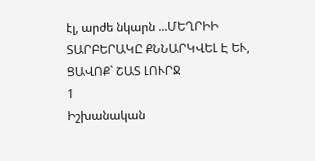էլ, արժե նկարն ...ՄԵՂՐԻԻ ՏԱՐԲԵՐԱԿԸ ՔՆՆԱՐԿՎԵԼ Է ԵՒ, ՑԱՎՈՔ` ՇԱՏ ԼՈՒՐՋ
1
Իշխանական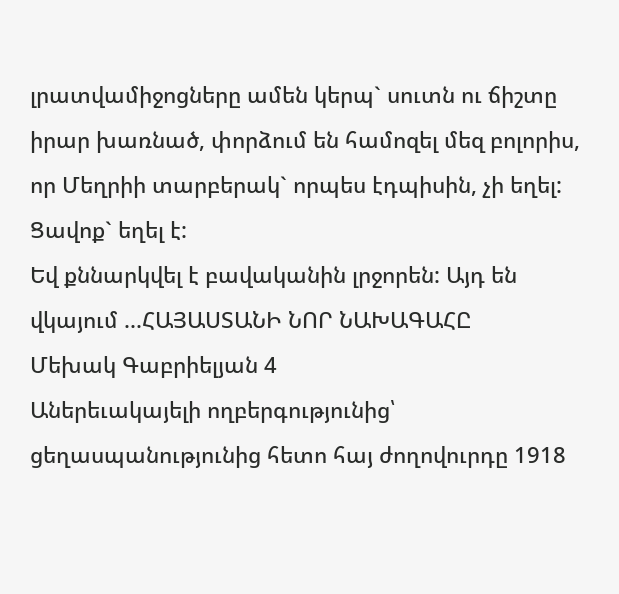լրատվամիջոցները ամեն կերպ` սուտն ու ճիշտը իրար խառնած, փորձում են համոզել մեզ բոլորիս, որ Մեղրիի տարբերակ` որպես էդպիսին, չի եղել: Ցավոք` եղել է:
Եվ քննարկվել է բավականին լրջորեն: Այդ են վկայում ...ՀԱՅԱՍՏԱՆԻ ՆՈՐ ՆԱԽԱԳԱՀԸ
Մեխակ Գաբրիելյան 4
Աներեւակայելի ողբերգությունից՝ ցեղասպանությունից հետո հայ ժողովուրդը 1918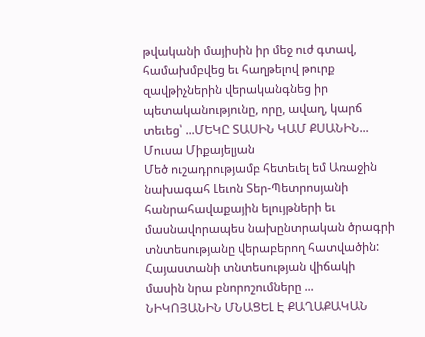թվականի մայիսին իր մեջ ուժ գտավ, համախմբվեց եւ հաղթելով թուրք զավթիչներին վերականգնեց իր պետականությունը, որը, ավաղ, կարճ տեւեց՝ ...ՄԵԿԸ ՏԱՍԻՆ ԿԱՄ ՔՍԱՆԻՆ...
Մուսա Միքայելյան
Մեծ ուշադրությամբ հետեւել եմ Առաջին նախագահ Լեւոն Տեր-Պետրոսյանի հանրահավաքային ելույթների եւ մասնավորապես նախընտրական ծրագրի տնտեսությանը վերաբերող հատվածին:
Հայաստանի տնտեսության վիճակի մասին նրա բնորոշումները ...
ՆԻԿՈՅԱՆԻՆ ՄՆԱՑԵԼ Է ՔԱՂԱՔԱԿԱՆ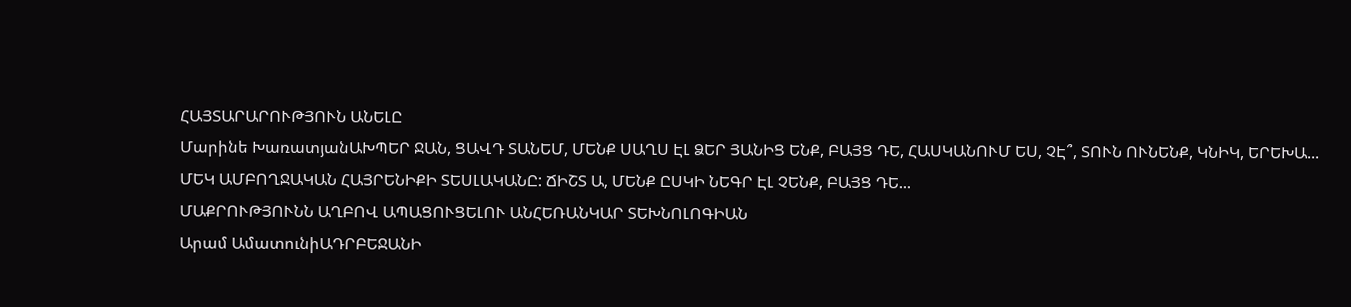ՀԱՅՏԱՐԱՐՈՒԹՅՈՒՆ ԱՆԵԼԸ
Մարինե ԽառատյանԱԽՊԵՐ ՋԱՆ, ՑԱՎԴ ՏԱՆԵՄ, ՄԵՆՔ ՍԱՂՍ ԷԼ ՁԵՐ ՅԱՆԻՑ ԵՆՔ, ԲԱՅՑ ԴԵ, ՀԱՍԿԱՆՈՒՄ ԵՍ, ՉԷ՞, ՏՈՒՆ ՈՒՆԵՆՔ, ԿՆԻԿ, ԵՐԵԽԱ...
ՄԵԿ ԱՄԲՈՂՋԱԿԱՆ ՀԱՅՐԵՆԻՔԻ ՏԵՍԼԱԿԱՆԸ: ՃԻՇՏ Ա, ՄԵՆՔ ԸՍԿԻ ՆԵԳՐ ԷԼ ՉԵՆՔ, ԲԱՅՑ ԴԵ...
ՄԱՔՐՈՒԹՅՈՒՆՆ ԱՂԲՈՎ ԱՊԱՑՈՒՑԵԼՈՒ ԱՆՀԵՌԱՆԿԱՐ ՏԵԽՆՈԼՈԳԻԱՆ
Արամ ԱմատունիԱԴՐԲԵՋԱՆԻ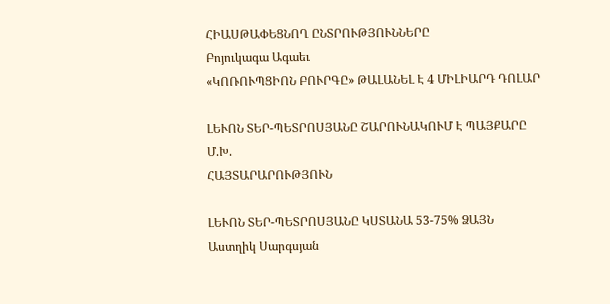ՀԻԱՍԹԱՓԵՑՆՈՂ ԸՆՏՐՈՒԹՅՈՒՆՆԵՐԸ
Բոյուկագա Ագաեւ
«ԿՈՌՈՒՊՑԻՈՆ ԲՈՒՐԳԸ» ԹԱԼԱՆԵԼ Է 4 ՄԻԼԻԱՐԴ ԴՈԼԱՐ

ԼԵՒՈՆ ՏԵՐ-ՊԵՏՐՈՍՅԱՆԸ ՇԱՐՈՒՆԱԿՈՒՄ Է ՊԱՅՔԱՐԸ
Մ.Խ.
ՀԱՅՏԱՐԱՐՈՒԹՅՈՒՆ

ԼԵՒՈՆ ՏԵՐ-ՊԵՏՐՈՍՅԱՆԸ ԿՍՏԱՆԱ 53-75% ՁԱՅՆ
Աստղիկ Սարգսյան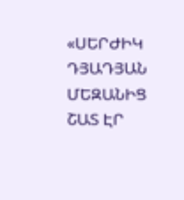«ՍԵՐԺԻԿ ԴՅԱԴՅԱՆ ՄԵԶԱՆԻՑ ՇԱՏ ԷՐ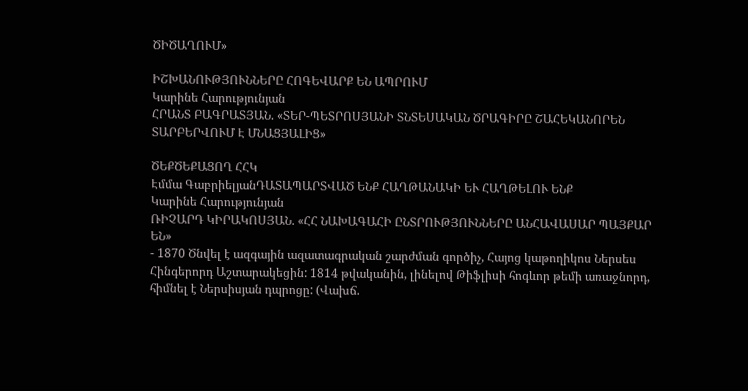ԾԻԾԱՂՈՒՄ»

ԻՇԽԱՆՈՒԹՅՈՒՆՆԵՐԸ ՀՈԳԵՎԱՐՔ ԵՆ ԱՊՐՈՒՄ
Կարինե Հարությունյան
ՀՐԱՆՏ ԲԱԳՐԱՏՅԱՆ. «ՏԵՐ-ՊԵՏՐՈՍՅԱՆԻ ՏՆՏԵՍԱԿԱՆ ԾՐԱԳԻՐԸ ՇԱՀԵԿԱՆՈՐԵՆ ՏԱՐԲԵՐՎՈՒՄ Է ՄՆԱՑՅԱԼԻՑ»

ԾԵՔԾԵՔԱՑՈՂ ՀՀԿ
Էմմա ԳաբրիելյանԴԱՏԱՊԱՐՏՎԱԾ ԵՆՔ ՀԱՂԹԱՆԱԿԻ ԵՒ ՀԱՂԹԵԼՈՒ ԵՆՔ
Կարինե Հարությունյան
ՌԻՉԱՐԴ ԿԻՐԱԿՈՍՅԱՆ. «ՀՀ ՆԱԽԱԳԱՀԻ ԸՆՏՐՈՒԹՅՈՒՆՆԵՐԸ ԱՆՀԱՎԱՍԱՐ ՊԱՅՔԱՐ ԵՆ»
- 1870 Ծնվել է ազգային ազատագրական շարժման գործիչ, Հայոց կաթողիկոս Ներսես Հինգերորդ Աշտարակեցին: 1814 թվականին, լինելով Թիֆլիսի հոգևոր թեմի առաջնորդ, հիմնել է Ներսիսյան դպրոցը: (Վախճ.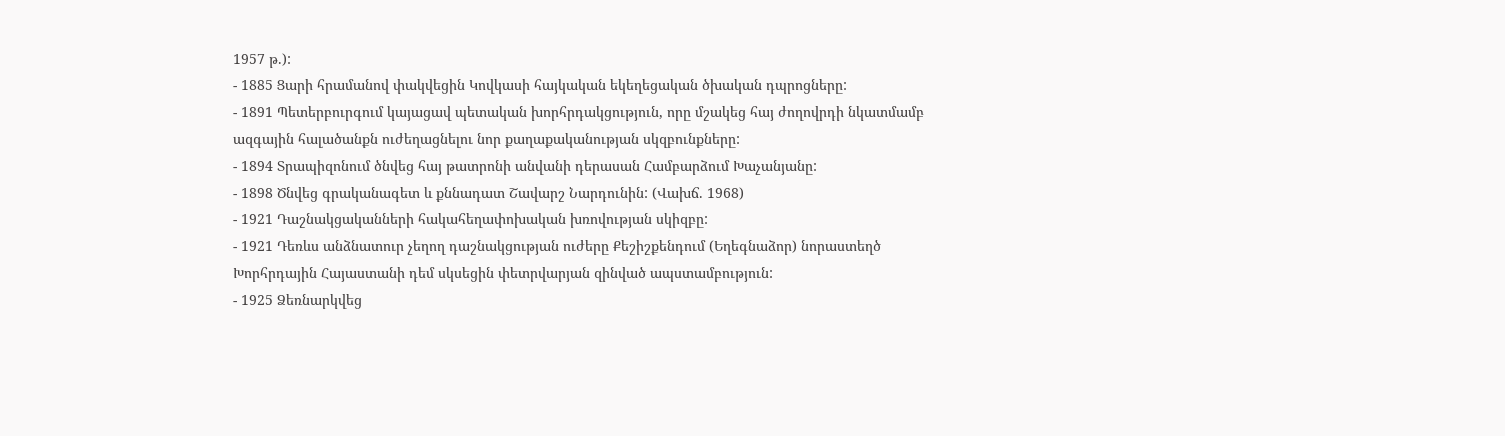1957 թ.):
- 1885 Ցարի հրամանով փակվեցին Կովկասի հայկական եկեղեցական ծխական դպրոցները:
- 1891 Պետերբուրգում կայացավ պետական խորհրդակցություն, որը մշակեց հայ ժողովրդի նկատմամբ ազգային հալածանքն ուժեղացնելու նոր քաղաքականության սկզբունքները:
- 1894 Տրապիզոնում ծնվեց հայ թատրոնի անվանի դերասան Համբարձում Խաչանյանը:
- 1898 Ծնվեց գրականագետ և քննադատ Շավարշ Նարդունին: (Վախճ. 1968)
- 1921 Դաշնակցականների հակահեղափոխական խռովության սկիզբը:
- 1921 Դեռևս անձնատուր չեղող դաշնակցության ուժերը Քեշիշքենդում (Եղեգնաձոր) նորաստեղծ Խորհրդային Հայաստանի դեմ սկսեցին փետրվարյան զինված ապստամբություն:
- 1925 Ձեռնարկվեց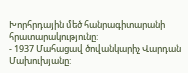Խորհրդային մեծ հանրագիտարանի հրատարակությունը:
- 1937 Մահացավ ծովանկարիչ Վարդան Մախուխյանը: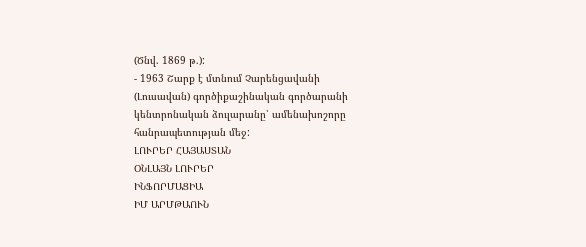(Ծնվ. 1869 թ.):
- 1963 Շարք է մտնում Չարենցավանի (Լուսավան) գործիքաշինական գործարանի կենտրոնական ձուլարանը՝ ամենախոշորը հանրապետության մեջ:
ԼՈՒՐԵՐ ՀԱՅԱՍՏԱՆ
ՕՆԼԱՅՆ ԼՈՒՐԵՐ
ԻՆՖՈՐՄԱՑԻԱ
ԻՄ ԱՐՄԹԱՈՒՆ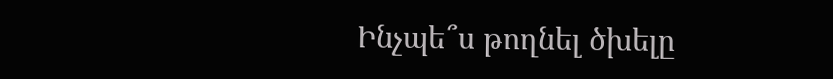Ինչպե՞ս թողնել ծխելը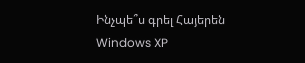Ինչպե՞ս գրել Հայերեն Windows XP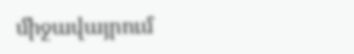միջավայրում